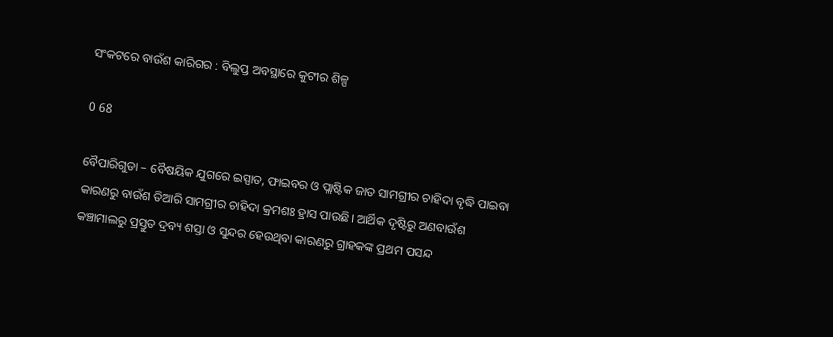ସଂକଟରେ ବାଉଁଶ କାରିଗର : ବିଲୁପ୍ତ ଅବସ୍ଥାରେ କୁଟୀର ଶିଳ୍ପ

0 68

ବୈପାରିଗୁଡା – ବୈଷୟିକ ଯୁଗରେ ଇସ୍ପାତ, ଫାଇବର ଓ ପ୍ଲାଷ୍ଟିକ ଜାତ ସାମଗ୍ରୀର ଚାହିଦା ବୃଦ୍ଧି ପାଇବା କାରଣରୁ ବାଉଁଶ ତିଆରି ସାମଗ୍ରୀର ଚାହିଦା କ୍ରମଶଃ ହ୍ରାସ ପାଉଛି। ଆର୍ଥିକ ଦୃଷ୍ଟିରୁ ଅଣବାଉଁଶ କଞ୍ଚାମାଲରୁ ପ୍ରସ୍ତୁତ ଦ୍ରବ୍ୟ ଶସ୍ତା ଓ ସୁନ୍ଦର ହେଉଥିବା କାରଣରୁ ଗ୍ରାହକଙ୍କ ପ୍ରଥମ ପସନ୍ଦ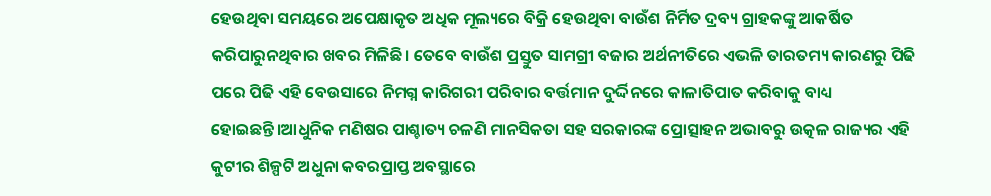ହେଉଥିବା ସମୟରେ ଅପେକ୍ଷାକୃତ ଅଧିକ ମୂଲ୍ୟରେ ବିକ୍ରି ହେଉଥିବା ବାଉଁଶ ନିର୍ମିତ ଦ୍ରବ୍ୟ ଗ୍ରାହକଙ୍କୁ ଆକର୍ଷିତ କରିପାରୁନଥିବାର ଖବର ମିଳିଛି। ତେବେ ବାଉଁଶ ପ୍ରସ୍ତୁତ ସାମଗ୍ରୀ ବଜାର ଅର୍ଥନୀତିରେ ଏଭଳି ତାରତମ୍ୟ କାରଣରୁ ପିଢି ପରେ ପିଢି ଏହି ବେଉସାରେ ନିମଗ୍ନ କାରିଗରୀ ପରିବାର ବର୍ତ୍ତମାନ ଦୁର୍ଦ୍ଦିନରେ କାଳାତିପାତ କରିବାକୁ ବାଧ୍ୟ ହୋଇଛନ୍ତି।ଆଧୁନିକ ମଣିଷର ପାଶ୍ଚାତ୍ୟ ଚଳଣି ମାନସିକତା ସହ ସରକାରଙ୍କ ପ୍ରୋତ୍ସାହନ ଅଭାବରୁ ଉତ୍କଳ ରାଜ୍ୟର ଏହି କୁଟୀର ଶିଳ୍ପଟି ଅଧୁନା କବରପ୍ରାପ୍ତ ଅବସ୍ଥାରେ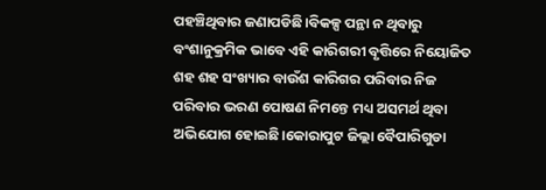ପହଞ୍ଚିଥିବାର ଜଣାପଡିଛି।ବିକଳ୍ପ ପନ୍ଥା ନ ଥିବାରୁ ବଂଶାନୁକ୍ରମିକ ଭାବେ ଏହି କାରିଗରୀ ବୃତ୍ତିରେ ନିୟୋଜିତ ଶହ ଶହ ସଂଖ୍ୟାର ବାଉଁଶ କାରିଗର ପରିବାର ନିଜ ପରିବାର ଭରଣ ପୋଷଣ ନିମନ୍ତେ ମଧ୍ୟ ଅସମର୍ଥ ଥିବା ଅଭିଯୋଗ ହୋଇଛି।କୋରାପୁଟ ଜିଲ୍ଲା ବୈପାରିଗୁଡା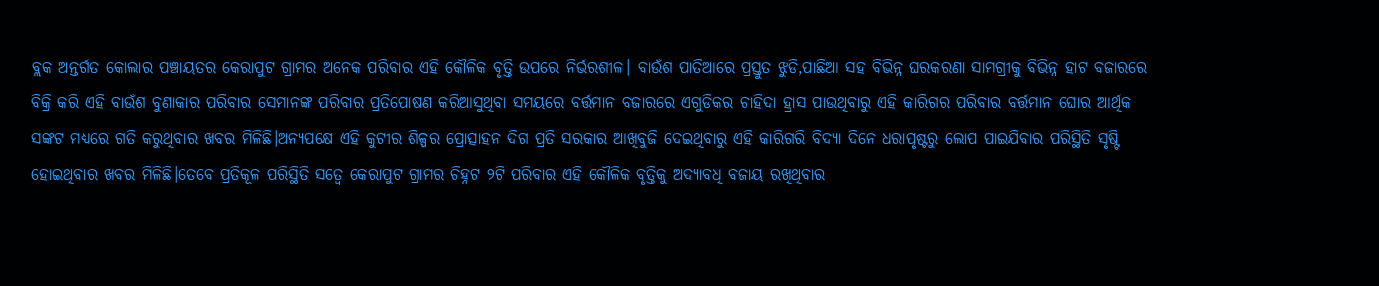ବ୍ଲକ ଅନ୍ତର୍ଗତ କୋଲାର ପଞ୍ଚାୟତର କେରାପୁଟ ଗ୍ରାମର ଅନେକ ପରିବାର ଏହି କୌଳିକ ବୃତ୍ତି ଉପରେ ନିର୍ଭରଶୀଳ। ବାଉଁଶ ପାତିଆରେ ପ୍ରସ୍ତୁତ ଝୁଡି,ପାଛିଆ ସହ ବିଭିନ୍ନ ଘରକରଣା ସାମଗ୍ରୀକୁ ବିଭିନ୍ନ ହାଟ ବଜାରରେ ବିକ୍ରି କରି ଏହି ବାଉଁଶ ବୁଣାକାର ପରିବାର ସେମାନଙ୍କ ପରିବାର ପ୍ରତିପୋଷଣ କରିଆସୁଥିବା ସମୟରେ ବର୍ତ୍ତମାନ ବଜାରରେ ଏଗୁଡିକର ଚାହିଦା ହ୍ରାସ ପାଉଥିବାରୁ ଏହି କାରିଗର ପରିବାର ବର୍ତ୍ତମାନ ଘୋର ଆର୍ଥିକ ସଙ୍କଟ ମଧ୍ୟରେ ଗତି କରୁଥିବାର ଖବର ମିଳିଛି।ଅନ୍ୟପକ୍ଷେ ଏହି କୁଟୀର ଶିଳ୍ପର ପ୍ରୋତ୍ସାହନ ଦିଗ ପ୍ରତି ସରକାର ଆଖିବୁଜି ଦେଇଥିବାରୁ ଏହି କାରିଗରି ବିଦ୍ୟା ଦିନେ ଧରାପୃଷ୍ଟରୁ ଲୋପ ପାଇଯିବାର ପରିସ୍ଥିତି ସୃଷ୍ଟି ହୋଇଥିବାର ଖବର ମିଳିଛି।ତେବେ ପ୍ରତିକୂଳ ପରିସ୍ଥିତି ସତ୍ୱେ କେରାପୁଟ ଗ୍ରାମର ଚିହ୍ନଟ ୨ଟି ପରିବାର ଏହି କୌଳିକ ବୃତ୍ତିକୁ ଅଦ୍ୟାବଧି ବଜାୟ ରଖିଥିବାର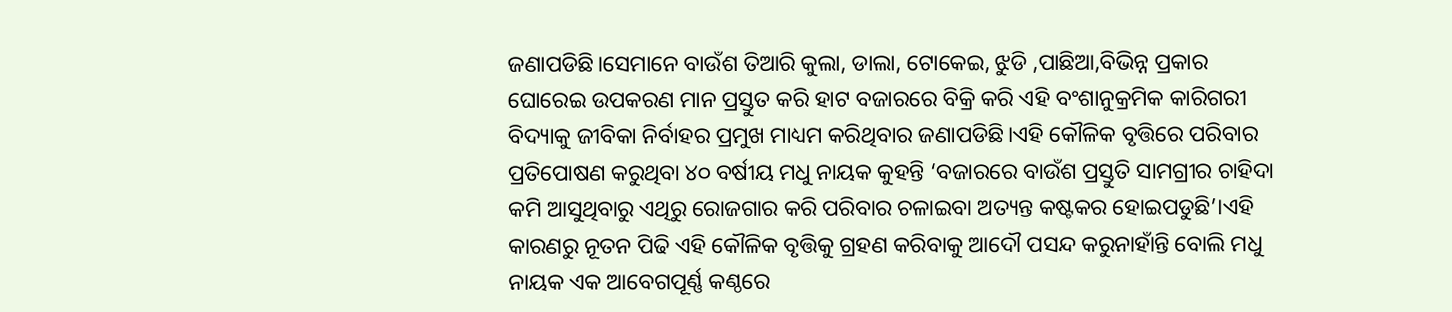ଜଣାପଡିଛି।ସେମାନେ ବାଉଁଶ ତିଆରି କୁଲା, ଡାଲା, ଟୋକେଇ, ଝୁଡି ,ପାଛିଆ,ବିଭିନ୍ନ ପ୍ରକାର ଘୋରେଇ ଉପକରଣ ମାନ ପ୍ରସ୍ତୁତ କରି ହାଟ ବଜାରରେ ବିକ୍ରି କରି ଏହି ବଂଶାନୁକ୍ରମିକ କାରିଗରୀ ବିଦ୍ୟାକୁ ଜୀବିକା ନିର୍ବାହର ପ୍ରମୁଖ ମାଧ୍ୟମ କରିଥିବାର ଜଣାପଡିଛି।ଏହି କୌଳିକ ବୃତ୍ତିରେ ପରିବାର ପ୍ରତିପୋଷଣ କରୁଥିବା ୪୦ ବର୍ଷୀୟ ମଧୁ ନାୟକ କୁହନ୍ତି ‘ବଜାରରେ ବାଉଁଶ ପ୍ରସ୍ତୁତି ସାମଗ୍ରୀର ଚାହିଦା କମି ଆସୁଥିବାରୁ ଏଥିରୁ ରୋଜଗାର କରି ପରିବାର ଚଳାଇବା ଅତ୍ୟନ୍ତ କଷ୍ଟକର ହୋଇପଡୁଛି’।ଏହି କାରଣରୁ ନୂତନ ପିଢି ଏହି କୌଳିକ ବୃତ୍ତିକୁ ଗ୍ରହଣ କରିବାକୁ ଆଦୌ ପସନ୍ଦ କରୁନାହାଁନ୍ତି ବୋଲି ମଧୁ ନାୟକ ଏକ ଆବେଗପୂର୍ଣ୍ଣ କଣ୍ଠରେ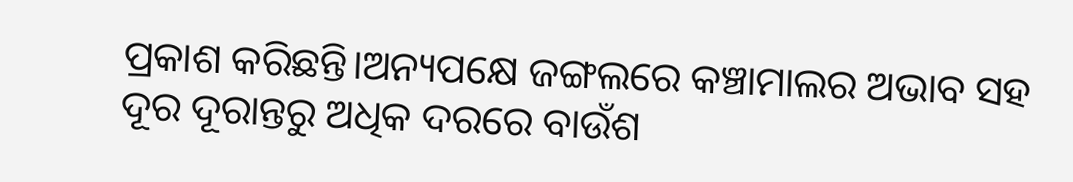ପ୍ରକାଶ କରିଛନ୍ତି।ଅନ୍ୟପକ୍ଷେ ଜଙ୍ଗଲରେ କଞ୍ଚାମାଲର ଅଭାବ ସହ ଦୂର ଦୂରାନ୍ତରୁ ଅଧିକ ଦରରେ ବାଉଁଶ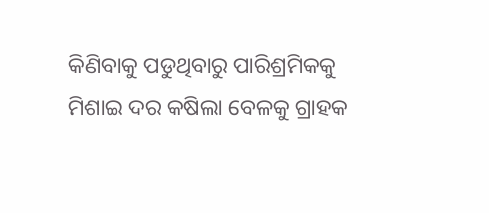କିଣିବାକୁ ପଡୁଥିବାରୁ ପାରିଶ୍ରମିକକୁ ମିଶାଇ ଦର କଷିଲା ବେଳକୁ ଗ୍ରାହକ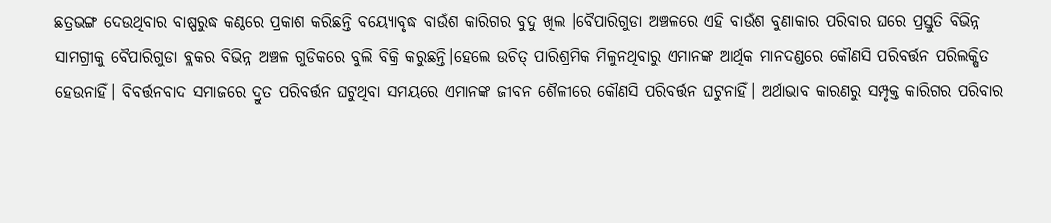ଛତ୍ରଭଙ୍ଗ ଦେଉଥିବାର ବାଷ୍ପରୁଦ୍ଧ କଣ୍ଠରେ ପ୍ରକାଶ କରିଛନ୍ତି ବୟ୍ୟୋବୃଦ୍ଧ ବାଉଁଶ କାରିଗର ବୁଦୁ ଖିଲ ।ବୈପାରିଗୁଡା ଅଞ୍ଚଳରେ ଏହି ବାଉଁଶ ବୁଣାକାର ପରିବାର ଘରେ ପ୍ରସ୍ତୁତି ବିଭିନ୍ନ ସାମଗ୍ରୀକୁ ବୈପାରିଗୁଡା ବ୍ଲକର ବିଭିନ୍ନ ଅଞ୍ଚଳ ଗୁଡିକରେ ବୁଲି ବିକ୍ରି କରୁଛନ୍ତି।ହେଲେ ଉଚିତ୍‍ ପାରିଶ୍ରମିକ ମିଳୁନଥିବାରୁ ଏମାନଙ୍କ ଆର୍ଥିକ ମାନଦଣ୍ଡରେ କୌଣସି ପରିବର୍ତ୍ତନ ପରିଲକ୍ଷିତ ହେଉନାହିଁ। ବିବର୍ତ୍ତନବାଦ ସମାଜରେ ଦ୍ରୁତ ପରିବର୍ତ୍ତନ ଘଟୁଥିବା ସମୟରେ ଏମାନଙ୍କ ଜୀବନ ଶୈଳୀରେ କୌଣସି ପରିବର୍ତ୍ତନ ଘଟୁନାହିଁ। ଅର୍ଥାଭାବ କାରଣରୁ ସମ୍ପୃକ୍ତ କାରିଗର ପରିବାର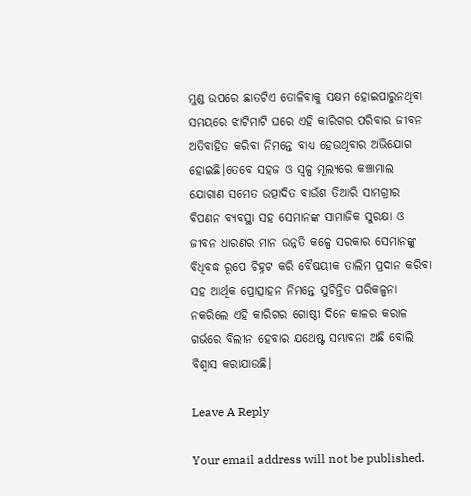ମୁଣ୍ଡ ଉପରେ ଛାତଟିଏ ତୋଳିବାକୁ ସକ୍ଷମ ହୋଇପାରୁନଥିବା ସମୟରେ ଝାଟିମାଟି ଘରେ ଏହି କାରିଗର ପରିବାର ଜୀବନ ଅତିବାହିତ କରିବା ନିମନ୍ତେ ବାଧ୍ୟ ହେଉଥିବାର ଅଭିଯୋଗ ହୋଇଛି।ତେବେ ସହଜ ଓ ସ୍ୱଳ୍ପ ମୂଲ୍ୟରେ କଞ୍ଚାମାଲ ଯୋଗାଣ ସମେତ ଉତ୍ପାଦିତ ବାଉଁଶ ତିଆରି ସାମଗ୍ରୀର ବିପଣନ ବ୍ୟବସ୍ଥା ସହ ସେମାନଙ୍କ ସାମାଜିକ ସୁରକ୍ଷା ଓ ଜୀବନ ଧାରଣର ମାନ ଉନ୍ନତି କଳ୍ପେ ସରକାର ସେମାନଙ୍କୁ ବିଧିବଦ୍ଧ ରୂପେ ଚିହ୍ନଟ କରି ବୈଷୟୀକ ତାଲିମ ପ୍ରଦାନ କରିବା ସହ ଆର୍ଥିକ ପ୍ରୋତ୍ସାହନ ନିମନ୍ତେ ସୁଚିନ୍ତିତ ପରିକଳ୍ପନା ନକରିଲେ ଏହି କାରିଗର ଗୋଷ୍ଠୀ ଦିନେ କାଳର କରାଳ ଗର୍ଭରେ ବିଲୀନ ହେବାର ଯଥେଷ୍ଟ ସମ୍ଭାବନା ଅଛି ବୋଲି ବିଶ୍ୱାସ କରାଯାଉଛି।

Leave A Reply

Your email address will not be published.